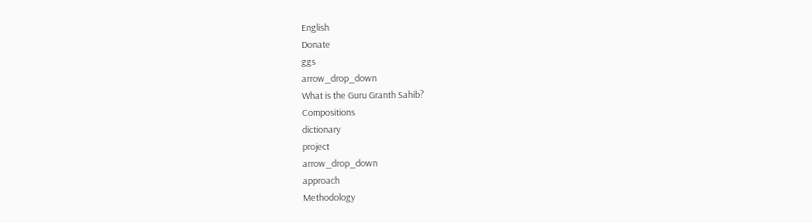English
Donate
ggs
arrow_drop_down
What is the Guru Granth Sahib?
Compositions
dictionary
project
arrow_drop_down
approach
Methodology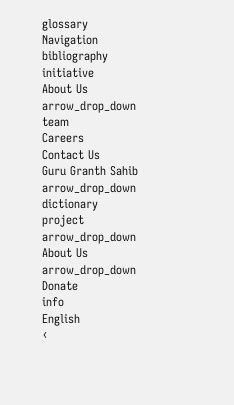glossary
Navigation
bibliography
initiative
About Us
arrow_drop_down
team
Careers
Contact Us
Guru Granth Sahib
arrow_drop_down
dictionary
project
arrow_drop_down
About Us
arrow_drop_down
Donate
info
English
‹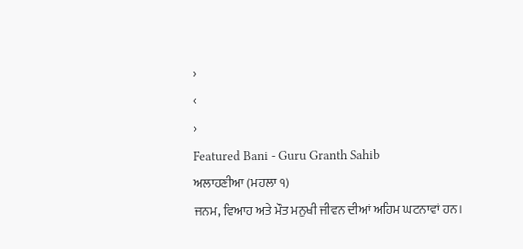›
‹
›
Featured Bani - Guru Granth Sahib
ਅਲਾਹਣੀਆ (ਮਹਲਾ ੧)
ਜਨਮ, ਵਿਆਹ ਅਤੇ ਮੌਤ ਮਨੁਖੀ ਜੀਵਨ ਦੀਆਂ ਅਹਿਮ ਘਟਨਾਵਾਂ ਹਨ।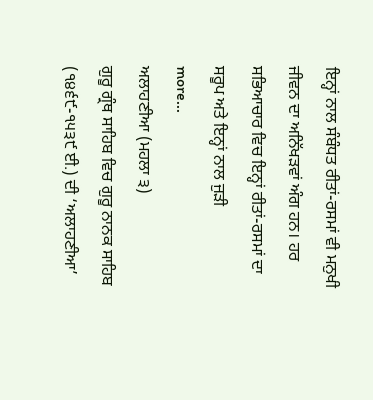ਇਨ੍ਹਾਂ ਨਾਲ ਸੰਬੰਧਤ ਰੀਤਾਂ-ਰਸਮਾਂ ਵੀ ਮਨੁਖੀ ਜੀਵਨ ਦਾ ਅਨਿੱਖੜਵਾਂ ਅੰਗ ਹਨ। ਹਰ ਸਭਿਆਚਾਰ ਵਿਚ ਇਨ੍ਹਾਂ ਰੀਤਾਂ-ਰਸਮਾਂ ਦਾ ਸਰੂਪ ਅਤੇ ਇਨ੍ਹਾਂ ਨਾਲ ਜੁੜੀ
more...
ਅਲਾਹਣੀਆ (ਮਹਲਾ ੩)
ਗੁਰੂ ਗ੍ਰੰਥ ਸਾਹਿਬ ਵਿਚ ਗੁਰੂ ਨਾਨਕ ਸਾਹਿਬ (੧੪੬੯-੧੫੩੯ ਈ.) ਦੀ ‘ਅਲਾਹਣੀਆ’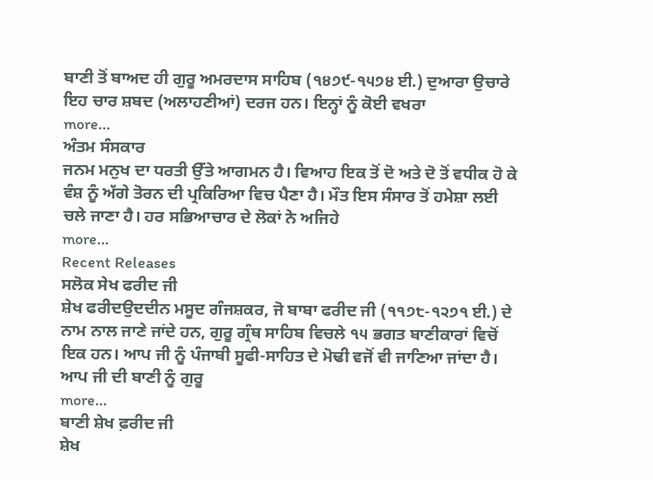ਬਾਣੀ ਤੋਂ ਬਾਅਦ ਹੀ ਗੁਰੂ ਅਮਰਦਾਸ ਸਾਹਿਬ (੧੪੭੯-੧੫੭੪ ਈ.) ਦੁਆਰਾ ਉਚਾਰੇ ਇਹ ਚਾਰ ਸ਼ਬਦ (ਅਲਾਹਣੀਆਂ) ਦਰਜ ਹਨ। ਇਨ੍ਹਾਂ ਨੂੰ ਕੋਈ ਵਖਰਾ
more...
ਅੰਤਮ ਸੰਸਕਾਰ
ਜਨਮ ਮਨੁਖ ਦਾ ਧਰਤੀ ਉੱਤੇ ਆਗਮਨ ਹੈ। ਵਿਆਹ ਇਕ ਤੋਂ ਦੋ ਅਤੇ ਦੋ ਤੋਂ ਵਧੀਕ ਹੋ ਕੇ ਵੰਸ਼ ਨੂੰ ਅੱਗੇ ਤੋਰਨ ਦੀ ਪ੍ਰਕਿਰਿਆ ਵਿਚ ਪੈਣਾ ਹੈ। ਮੌਤ ਇਸ ਸੰਸਾਰ ਤੋਂ ਹਮੇਸ਼ਾ ਲਈ ਚਲੇ ਜਾਣਾ ਹੈ। ਹਰ ਸਭਿਆਚਾਰ ਦੇ ਲੋਕਾਂ ਨੇ ਅਜਿਹੇ
more...
Recent Releases
ਸਲੋਕ ਸੇਖ ਫਰੀਦ ਜੀ
ਸ਼ੇਖ ਫਰੀਦਉਦਦੀਨ ਮਸੂਦ ਗੰਜਸ਼ਕਰ, ਜੋ ਬਾਬਾ ਫਰੀਦ ਜੀ (੧੧੭੮-੧੨੭੧ ਈ.) ਦੇ ਨਾਮ ਨਾਲ ਜਾਣੇ ਜਾਂਦੇ ਹਨ, ਗੁਰੂ ਗ੍ਰੰਥ ਸਾਹਿਬ ਵਿਚਲੇ ੧੫ ਭਗਤ ਬਾਣੀਕਾਰਾਂ ਵਿਚੋਂ ਇਕ ਹਨ। ਆਪ ਜੀ ਨੂੰ ਪੰਜਾਬੀ ਸੂਫੀ-ਸਾਹਿਤ ਦੇ ਮੋਢੀ ਵਜੋਂ ਵੀ ਜਾਣਿਆ ਜਾਂਦਾ ਹੈ। ਆਪ ਜੀ ਦੀ ਬਾਣੀ ਨੂੰ ਗੁਰੂ
more...
ਬਾਣੀ ਸ਼ੇਖ ਫ਼ਰੀਦ ਜੀ
ਸ਼ੇਖ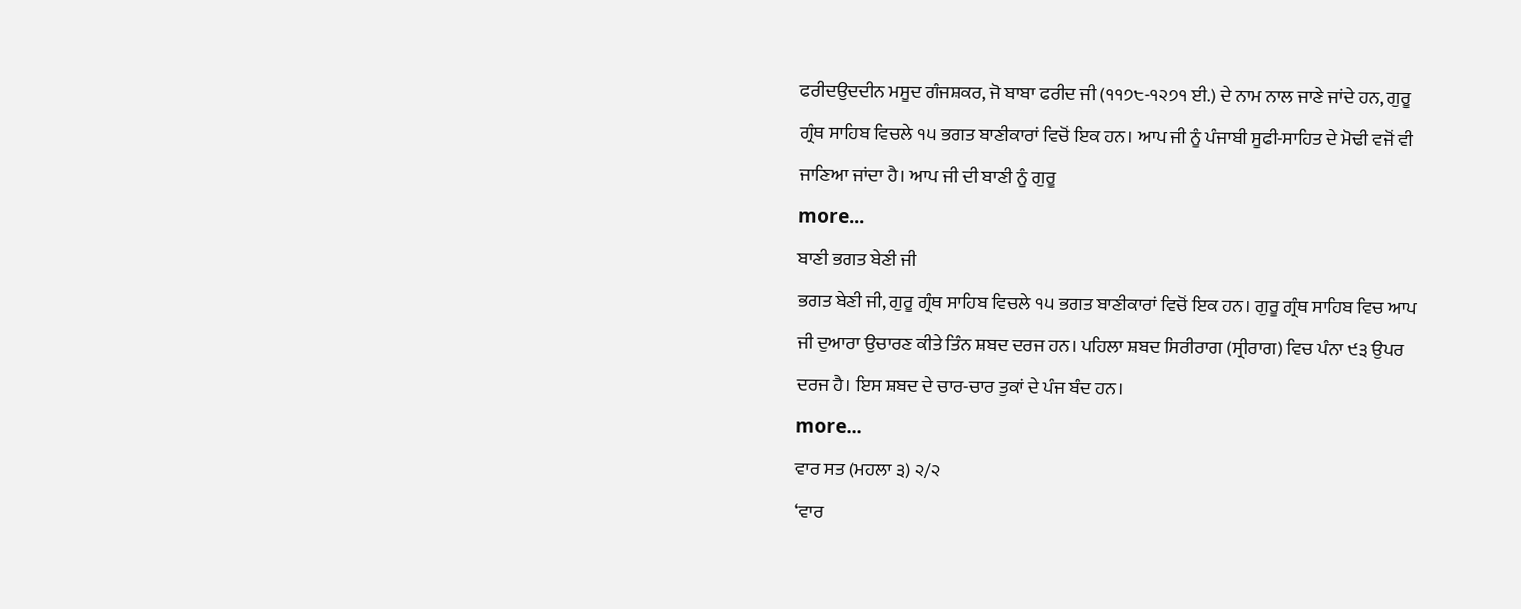ਫਰੀਦਉਦਦੀਨ ਮਸੂਦ ਗੰਜਸ਼ਕਰ, ਜੋ ਬਾਬਾ ਫਰੀਦ ਜੀ (੧੧੭੮-੧੨੭੧ ਈ.) ਦੇ ਨਾਮ ਨਾਲ ਜਾਣੇ ਜਾਂਦੇ ਹਨ, ਗੁਰੂ ਗ੍ਰੰਥ ਸਾਹਿਬ ਵਿਚਲੇ ੧੫ ਭਗਤ ਬਾਣੀਕਾਰਾਂ ਵਿਚੋਂ ਇਕ ਹਨ। ਆਪ ਜੀ ਨੂੰ ਪੰਜਾਬੀ ਸੂਫੀ-ਸਾਹਿਤ ਦੇ ਮੋਢੀ ਵਜੋਂ ਵੀ ਜਾਣਿਆ ਜਾਂਦਾ ਹੈ। ਆਪ ਜੀ ਦੀ ਬਾਣੀ ਨੂੰ ਗੁਰੂ
more...
ਬਾਣੀ ਭਗਤ ਬੇਣੀ ਜੀ
ਭਗਤ ਬੇਣੀ ਜੀ, ਗੁਰੂ ਗ੍ਰੰਥ ਸਾਹਿਬ ਵਿਚਲੇ ੧੫ ਭਗਤ ਬਾਣੀਕਾਰਾਂ ਵਿਚੋਂ ਇਕ ਹਨ। ਗੁਰੂ ਗ੍ਰੰਥ ਸਾਹਿਬ ਵਿਚ ਆਪ ਜੀ ਦੁਆਰਾ ਉਚਾਰਣ ਕੀਤੇ ਤਿੰਨ ਸ਼ਬਦ ਦਰਜ ਹਨ। ਪਹਿਲਾ ਸ਼ਬਦ ਸਿਰੀਰਾਗ (ਸ੍ਰੀਰਾਗ) ਵਿਚ ਪੰਨਾ ੯੩ ਉਪਰ ਦਰਜ ਹੈ। ਇਸ ਸ਼ਬਦ ਦੇ ਚਾਰ-ਚਾਰ ਤੁਕਾਂ ਦੇ ਪੰਜ ਬੰਦ ਹਨ।
more...
ਵਾਰ ਸਤ (ਮਹਲਾ ੩) ੨/੨
‘ਵਾਰ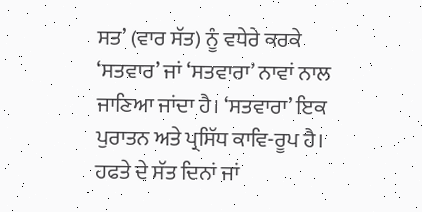ਸਤ’ (ਵਾਰ ਸੱਤ) ਨੂੰ ਵਧੇਰੇ ਕਰਕੇ ‘ਸਤਵਾਰ’ ਜਾਂ ‘ਸਤਵਾਰਾ’ ਨਾਵਾਂ ਨਾਲ ਜਾਣਿਆ ਜਾਂਦਾ ਹੈ। ‘ਸਤਵਾਰਾ’ ਇਕ ਪੁਰਾਤਨ ਅਤੇ ਪ੍ਰਸਿੱਧ ਕਾਵਿ-ਰੂਪ ਹੈ। ਹਫਤੇ ਦੇ ਸੱਤ ਦਿਨਾਂ ਜਾਂ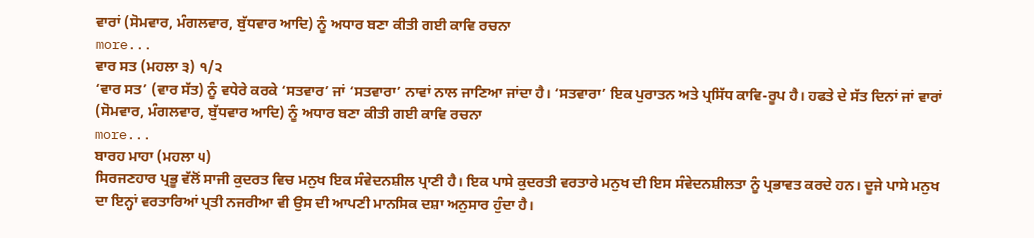ਵਾਰਾਂ (ਸੋਮਵਾਰ, ਮੰਗਲਵਾਰ, ਬੁੱਧਵਾਰ ਆਦਿ) ਨੂੰ ਅਧਾਰ ਬਣਾ ਕੀਤੀ ਗਈ ਕਾਵਿ ਰਚਨਾ
more...
ਵਾਰ ਸਤ (ਮਹਲਾ ੩) ੧/੨
‘ਵਾਰ ਸਤ’ (ਵਾਰ ਸੱਤ) ਨੂੰ ਵਧੇਰੇ ਕਰਕੇ ‘ਸਤਵਾਰ’ ਜਾਂ ‘ਸਤਵਾਰਾ’ ਨਾਵਾਂ ਨਾਲ ਜਾਣਿਆ ਜਾਂਦਾ ਹੈ। ‘ਸਤਵਾਰਾ’ ਇਕ ਪੁਰਾਤਨ ਅਤੇ ਪ੍ਰਸਿੱਧ ਕਾਵਿ-ਰੂਪ ਹੈ। ਹਫਤੇ ਦੇ ਸੱਤ ਦਿਨਾਂ ਜਾਂ ਵਾਰਾਂ (ਸੋਮਵਾਰ, ਮੰਗਲਵਾਰ, ਬੁੱਧਵਾਰ ਆਦਿ) ਨੂੰ ਅਧਾਰ ਬਣਾ ਕੀਤੀ ਗਈ ਕਾਵਿ ਰਚਨਾ
more...
ਬਾਰਹ ਮਾਹਾ (ਮਹਲਾ ੫)
ਸਿਰਜਣਹਾਰ ਪ੍ਰਭੂ ਵੱਲੋਂ ਸਾਜੀ ਕੁਦਰਤ ਵਿਚ ਮਨੁਖ ਇਕ ਸੰਵੇਦਨਸ਼ੀਲ ਪ੍ਰਾਣੀ ਹੈ। ਇਕ ਪਾਸੇ ਕੁਦਰਤੀ ਵਰਤਾਰੇ ਮਨੁਖ ਦੀ ਇਸ ਸੰਵੇਦਨਸ਼ੀਲਤਾ ਨੂੰ ਪ੍ਰਭਾਵਤ ਕਰਦੇ ਹਨ। ਦੂਜੇ ਪਾਸੇ ਮਨੁਖ ਦਾ ਇਨ੍ਹਾਂ ਵਰਤਾਰਿਆਂ ਪ੍ਰਤੀ ਨਜਰੀਆ ਵੀ ਉਸ ਦੀ ਆਪਣੀ ਮਾਨਸਿਕ ਦਸ਼ਾ ਅਨੁਸਾਰ ਹੁੰਦਾ ਹੈ।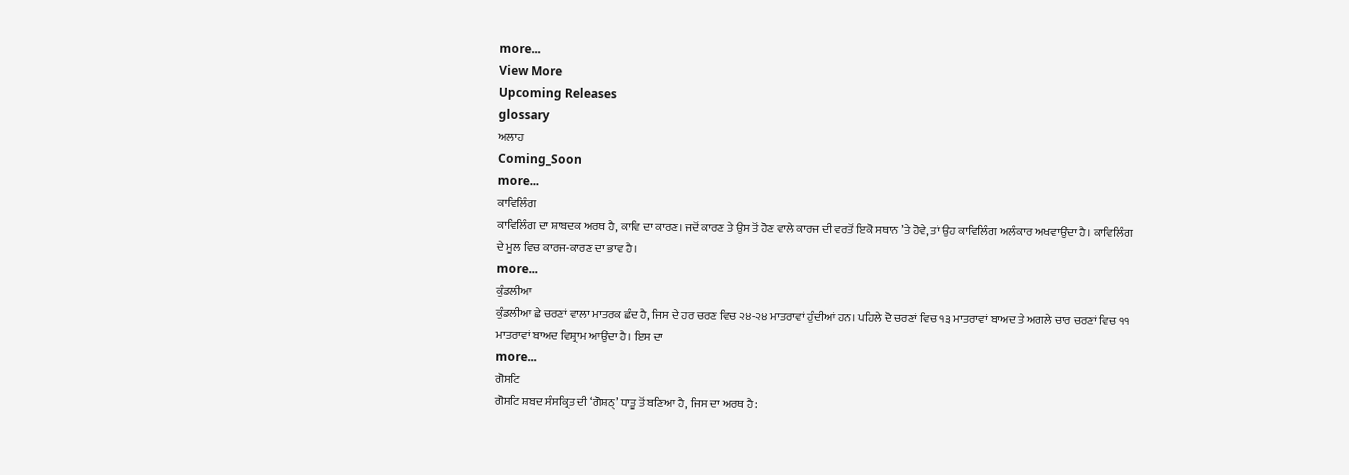more...
View More
Upcoming Releases
glossary
ਅਲਾਹ
Coming_Soon
more...
ਕਾਵਿਲਿੰਗ
ਕਾਵਿਲਿੰਗ ਦਾ ਸ਼ਾਬਦਕ ਅਰਥ ਹੈ, ਕਾਵਿ ਦਾ ਕਾਰਣ। ਜਦੋਂ ਕਾਰਣ ਤੇ ਉਸ ਤੋਂ ਹੋਣ ਵਾਲੇ ਕਾਰਜ ਦੀ ਵਰਤੋਂ ਇਕੋ ਸਥਾਨ ’ਤੇ ਹੋਵੇ, ਤਾਂ ਉਹ ਕਾਵਿਲਿੰਗ ਅਲੰਕਾਰ ਅਖਵਾਉਂਦਾ ਹੈ। ਕਾਵਿਲਿੰਗ ਦੇ ਮੂਲ ਵਿਚ ਕਾਰਜ-ਕਾਰਣ ਦਾ ਭਾਵ ਹੈ।
more...
ਕੁੰਡਲੀਆ
ਕੁੰਡਲੀਆ ਛੇ ਚਰਣਾਂ ਵਾਲਾ ਮਾਤਰਕ ਛੰਦ ਹੈ, ਜਿਸ ਦੇ ਹਰ ਚਰਣ ਵਿਚ ੨੪-੨੪ ਮਾਤਰਾਵਾਂ ਹੁੰਦੀਆਂ ਹਨ। ਪਹਿਲੇ ਦੋ ਚਰਣਾਂ ਵਿਚ ੧੩ ਮਾਤਰਾਵਾਂ ਬਾਅਦ ਤੇ ਅਗਲੇ ਚਾਰ ਚਰਣਾਂ ਵਿਚ ੧੧ ਮਾਤਰਾਵਾਂ ਬਾਅਦ ਵਿਸ਼੍ਰਾਮ ਆਉਂਦਾ ਹੈ। ਇਸ ਦਾ
more...
ਗੋਸਟਿ
ਗੋਸਟਿ ਸ਼ਬਦ ਸੰਸਕ੍ਰਿਤ ਦੀ ‘ਗੋਸ਼ਠ੍’ ਧਾਤੂ ਤੋਂ ਬਣਿਆ ਹੈ, ਜਿਸ ਦਾ ਅਰਥ ਹੈ: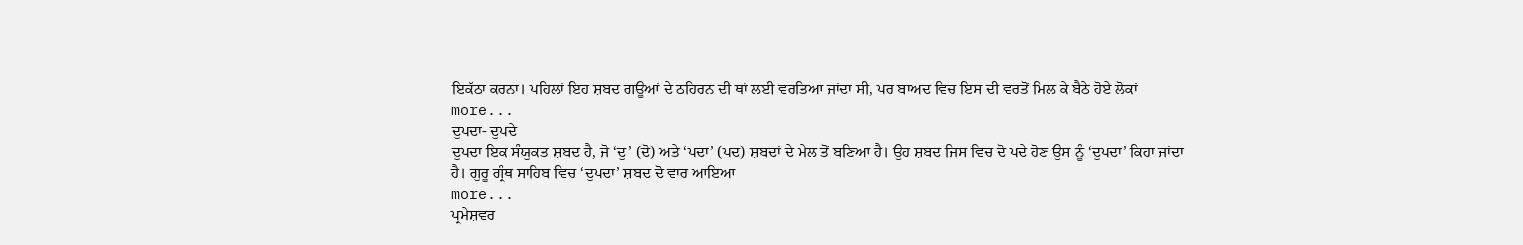ਇਕੱਠਾ ਕਰਨਾ। ਪਹਿਲਾਂ ਇਹ ਸ਼ਬਦ ਗਊਆਂ ਦੇ ਠਹਿਰਨ ਦੀ ਥਾਂ ਲਈ ਵਰਤਿਆ ਜਾਂਦਾ ਸੀ, ਪਰ ਬਾਅਦ ਵਿਚ ਇਸ ਦੀ ਵਰਤੋਂ ਮਿਲ ਕੇ ਬੈਠੇ ਹੋਏ ਲੋਕਾਂ
more...
ਦੁਪਦਾ- ਦੁਪਦੇ
ਦੁਪਦਾ ਇਕ ਸੰਯੁਕਤ ਸ਼ਬਦ ਹੈ, ਜੋ ‘ਦੁ’ (ਦੋ) ਅਤੇ ‘ਪਦਾ’ (ਪਦ) ਸ਼ਬਦਾਂ ਦੇ ਮੇਲ ਤੋਂ ਬਣਿਆ ਹੈ। ਉਹ ਸ਼ਬਦ ਜਿਸ ਵਿਚ ਦੋ ਪਦੇ ਹੋਣ ਉਸ ਨੂੰ ‘ਦੁਪਦਾ’ ਕਿਹਾ ਜਾਂਦਾ ਹੈ। ਗੁਰੂ ਗ੍ਰੰਥ ਸਾਹਿਬ ਵਿਚ ‘ਦੁਪਦਾ’ ਸ਼ਬਦ ਦੋ ਵਾਰ ਆਇਆ
more...
ਪ੍ਰਮੇਸ਼ਵਰ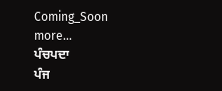Coming_Soon
more...
ਪੰਚਪਦਾ
ਪੰਜ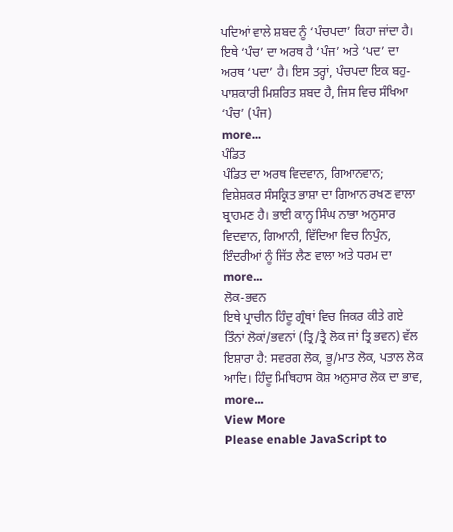ਪਦਿਆਂ ਵਾਲੇ ਸ਼ਬਦ ਨੂੰ ‘ਪੰਚਪਦਾ’ ਕਿਹਾ ਜਾਂਦਾ ਹੈ। ਇਥੇ ‘ਪੰਚ’ ਦਾ ਅਰਥ ਹੈ ‘ਪੰਜ’ ਅਤੇ ‘ਪਦ’ ਦਾ ਅਰਥ ‘ਪਦਾ’ ਹੈ। ਇਸ ਤਰ੍ਹਾਂ, ਪੰਚਪਦਾ ਇਕ ਬਹੁ-ਪਾਸ਼ਕਾਰੀ ਮਿਸ਼ਰਿਤ ਸ਼ਬਦ ਹੈ, ਜਿਸ ਵਿਚ ਸੰਖਿਆ ‘ਪੰਚ’ (ਪੰਜ)
more...
ਪੰਡਿਤ
ਪੰਡਿਤ ਦਾ ਅਰਥ ਵਿਦਵਾਨ, ਗਿਆਨਵਾਨ; ਵਿਸ਼ੇਸ਼ਕਰ ਸੰਸਕ੍ਰਿਤ ਭਾਸ਼ਾ ਦਾ ਗਿਆਨ ਰਖਣ ਵਾਲਾ ਬ੍ਰਾਹਮਣ ਹੈ। ਭਾਈ ਕਾਨ੍ਹ ਸਿੰਘ ਨਾਭਾ ਅਨੁਸਾਰ ਵਿਦਵਾਨ, ਗਿਆਨੀ, ਵਿੱਦਿਆ ਵਿਚ ਨਿਪੁੰਨ, ਇੰਦਰੀਆਂ ਨੂੰ ਜਿੱਤ ਲੈਣ ਵਾਲਾ ਅਤੇ ਧਰਮ ਦਾ
more...
ਲੋਕ-ਭਵਨ
ਇਥੇ ਪ੍ਰਾਚੀਨ ਹਿੰਦੂ ਗ੍ਰੰਥਾਂ ਵਿਚ ਜਿਕਰ ਕੀਤੇ ਗਏ ਤਿੰਨਾਂ ਲੋਕਾਂ/ਭਵਨਾਂ (ਤ੍ਰਿ/ਤ੍ਰੈ ਲੋਕ ਜਾਂ ਤ੍ਰਿ ਭਵਨ) ਵੱਲ ਇਸ਼ਾਰਾ ਹੈ: ਸਵਰਗ ਲੋਕ, ਭੂ/ਮਾਤ ਲੋਕ, ਪਤਾਲ ਲੋਕ ਆਦਿ। ਹਿੰਦੂ ਮਿਥਿਹਾਸ ਕੋਸ਼ ਅਨੁਸਾਰ ਲੋਕ ਦਾ ਭਾਵ,
more...
View More
Please enable JavaScript to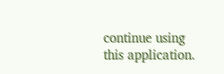continue using this application.